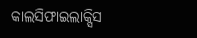କାଲସିଫାଇଲାକ୍ସିସ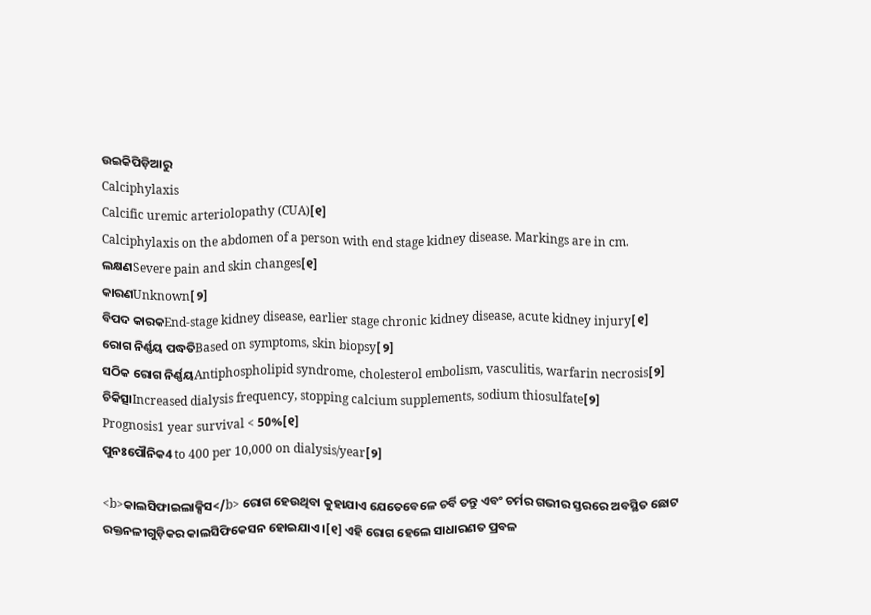ଉଇକିପିଡ଼ିଆ‌ରୁ
Calciphylaxis
Calcific uremic arteriolopathy (CUA)[୧]
Calciphylaxis on the abdomen of a person with end stage kidney disease. Markings are in cm.
ଲକ୍ଷଣSevere pain and skin changes[୧]
କାରଣUnknown[୨]
ବିପଦ କାରକEnd-stage kidney disease, earlier stage chronic kidney disease, acute kidney injury[୧]
ରୋଗ ନିର୍ଣ୍ଣୟ ପଦ୍ଧତିBased on symptoms, skin biopsy[୨]
ସଠିକ ରୋଗ ନିର୍ଣ୍ଣୟAntiphospholipid syndrome, cholesterol embolism, vasculitis, warfarin necrosis[୨]
ଚିକିତ୍ସାIncreased dialysis frequency, stopping calcium supplements, sodium thiosulfate[୨]
Prognosis1 year survival < 50%[୧]
ପୁନଃପୌନିକ4 to 400 per 10,000 on dialysis/year[୨]

<b>କାଲସିଫାଇଲାକ୍ସିସ</b> ରୋଗ ହେଉଥିବା କୁହାଯାଏ ଯେତେବେଳେ ଚର୍ବି ତନ୍ତୁ ଏବଂ ଚର୍ମର ଗଭୀର ସ୍ତରରେ ଅବସ୍ଥିତ ଛୋଟ ରକ୍ତନଳୀଗୁଡ଼ିକର କାଲସିଫିକେସନ ହୋଇଯାଏ ।[୧] ଏହି ରୋଗ ହେଲେ ସାଧାରଣତ ପ୍ରବଳ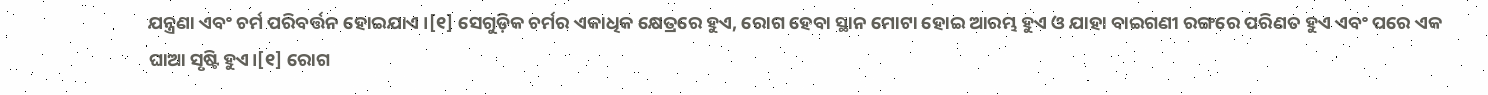ଯନ୍ତ୍ରଣା ଏବଂ ଚର୍ମ ପରିବର୍ତ୍ତନ ହୋଇଯାଏ ।[୧] ସେଗୁଡ଼ିକ ଚର୍ମର ଏକାଧିକ କ୍ଷେତ୍ରରେ ହୁଏ, ରୋଗ ହେବା ସ୍ଥାନ ମୋଟା ହୋଇ ଆରମ୍ଭ ହୁଏ ଓ ଯାହା ବାଇଗଣୀ ରଙ୍ଗରେ ପରିଣତ ହୁଏ ଏବଂ ପରେ ଏକ ଘାଆ ସୃଷ୍ଟି ହୁଏ।[୧] ରୋଗ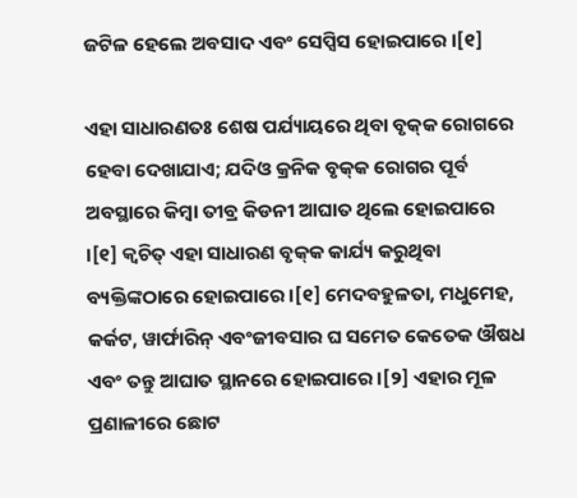ଜଟିଳ ହେଲେ ଅବସାଦ ଏବଂ ସେପ୍ସିସ ହୋଇପାରେ ।[୧]

ଏହା ସାଧାରଣତଃ ଶେଷ ପର୍ଯ୍ୟାୟରେ ଥିବା ବୃକ୍‌କ ରୋଗରେ ହେବା ଦେଖାଯାଏ; ଯଦିଓ କ୍ରନିକ ବୃକ୍‌କ ରୋଗର ପୂର୍ବ ଅବସ୍ଥାରେ କିମ୍ବା ତୀବ୍ର କିଡନୀ ଆଘାତ ଥିଲେ ହୋଇପାରେ ।[୧] କ୍ୱଚିତ୍ ଏହା ସାଧାରଣ ବୃକ୍‌କ କାର୍ଯ୍ୟ କରୁଥିବା ବ୍ୟକ୍ତିଙ୍କଠାରେ ହୋଇପାରେ ।[୧] ମେଦବହୁଳତା, ମଧୁମେହ, କର୍କଟ, ୱାର୍ଫାରିନ୍ ଏବଂଜୀବସାର ଘ ସମେତ କେତେକ ଔଷଧ ଏବଂ ତନ୍ତୁ ଆଘାତ ସ୍ଥାନରେ ହୋଇପାରେ ।[୨] ଏହାର ମୂଳ ପ୍ରଣାଳୀରେ ଛୋଟ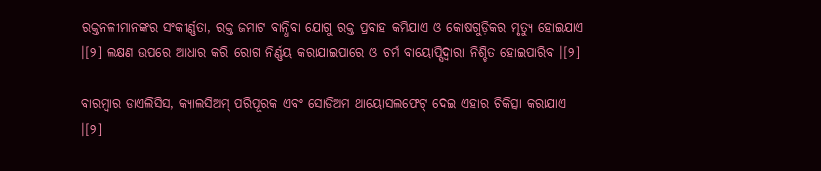ରକ୍ତନଳୀମାନଙ୍କର ସଂକୀର୍ଣ୍ଣତା, ରକ୍ତ ଜମାଟ ବାନ୍ଧିବା ଯୋଗୁ ରକ୍ତ ପ୍ରବାହ କମିଯାଏ ଓ କୋଷଗୁଡ଼ିକର ମୃତ୍ୟୁ ହୋଇଯାଏ ।[୨] ଲକ୍ଷଣ ଉପରେ ଆଧାର କରି ରୋଗ ନିର୍ଣ୍ଣୟ କରାଯାଇପାରେ ଓ ଚର୍ମ ବାୟୋପ୍ସିଦ୍ୱାରା ନିଶ୍ଚିତ ହୋଇପାରିବ ।[୨]

ବାରମ୍ବାର ଡାଏଲିସିସ, କ୍ୟାଲସିଅମ୍ ପରିପୂରକ ଏବଂ ସୋଡିଅମ ଥାୟୋସଲଫେଟ୍ ଦେଇ ଏହାର ଚିକିତ୍ସା କରାଯାଏ ।[୨]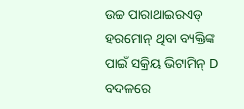ଉଚ୍ଚ ପାରାଥାଇରଏଡ୍ ହରମୋନ୍ ଥିବା ବ୍ୟକ୍ତିଙ୍କ ପାଇଁ ସକ୍ରିୟ ଭିଟାମିନ୍ D ବଦଳରେ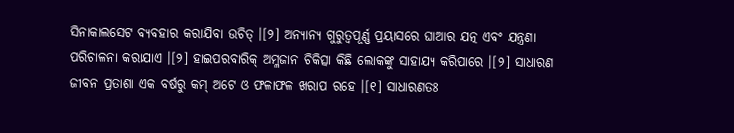ସିନାକାଲସେଟ ବ୍ୟବହାର କରାଯିବା ଉଚିତ୍ ।[୨] ଅନ୍ୟାନ୍ୟ ଗୁରୁତ୍ୱପୂର୍ଣ୍ଣ ପ୍ରୟାସରେ ଘାଆର ଯତ୍ନ ଏବଂ ଯନ୍ତ୍ରଣା ପରିଚାଳନା କରାଯାଏ ।[୨] ହାଇପରବାରିକ୍ ଅମ୍ଳଜାନ ଚିକିତ୍ସା କିଛି ଲୋକଙ୍କୁ ସାହାଯ୍ୟ କରିପାରେ ।[୨] ସାଧାରଣ ଜୀବନ ପ୍ରତାଶା ଏକ ବର୍ଷରୁ କମ୍ ଅଟେ ଓ ଫଳାଫଳ ଖରାପ ରହେ ।[୧] ସାଧାରଣତଃ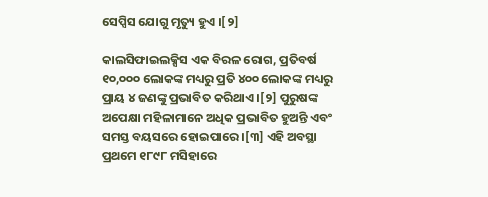ସେପ୍ସିସ ଯୋଗୁ ମୃତ୍ୟୁ ହୁଏ ।[୨]

କାଲସିଫାଇଲକ୍ସିସ ଏକ ବିରଳ ରୋଗ, ପ୍ରତିବର୍ଷ ୧୦,୦୦୦ ଲୋକଙ୍କ ମଧ୍ୟରୁ ପ୍ରତି ୪୦୦ ଲୋକଙ୍କ ମଧ୍ୟରୁ ପ୍ରାୟ ୪ ଜଣଙ୍କୁ ପ୍ରଭାବିତ କରିଥାଏ ।[୨] ପୁରୁଷଙ୍କ ଅପେକ୍ଷା ମହିଳାମାନେ ଅଧିକ ପ୍ରଭାବିତ ହୁଅନ୍ତି ଏବଂ ସମସ୍ତ ବୟସରେ ହୋଇପାରେ ।[୩] ଏହି ଅବସ୍ଥା ପ୍ରଥମେ ୧୮୯୮ ମସିହାରେ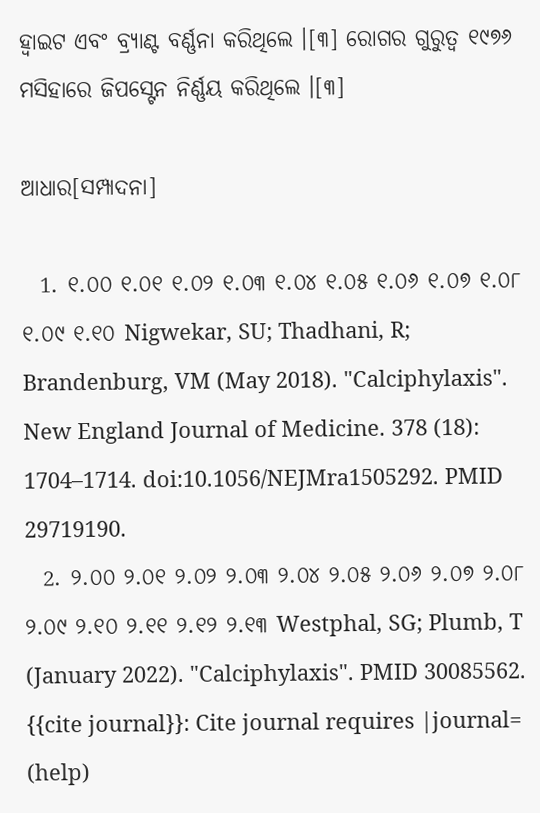ହ୍ୱାଇଟ ଏବଂ ବ୍ର୍ୟାଣ୍ଟ ବର୍ଣ୍ଣନା କରିଥିଲେ ।[୩] ରୋଗର ଗୁରୁତ୍ୱ ୧୯୭୬ ମସିହାରେ ଜିପସ୍ଟେନ ନିର୍ଣ୍ଣୟ କରିଥିଲେ ।[୩]

ଆଧାର[ସମ୍ପାଦନା]

  1. ୧.୦୦ ୧.୦୧ ୧.୦୨ ୧.୦୩ ୧.୦୪ ୧.୦୫ ୧.୦୬ ୧.୦୭ ୧.୦୮ ୧.୦୯ ୧.୧୦ Nigwekar, SU; Thadhani, R; Brandenburg, VM (May 2018). "Calciphylaxis". New England Journal of Medicine. 378 (18): 1704–1714. doi:10.1056/NEJMra1505292. PMID 29719190.
  2. ୨.୦୦ ୨.୦୧ ୨.୦୨ ୨.୦୩ ୨.୦୪ ୨.୦୫ ୨.୦୬ ୨.୦୭ ୨.୦୮ ୨.୦୯ ୨.୧୦ ୨.୧୧ ୨.୧୨ ୨.୧୩ Westphal, SG; Plumb, T (January 2022). "Calciphylaxis". PMID 30085562. {{cite journal}}: Cite journal requires |journal= (help)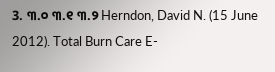3. ୩.୦ ୩.୧ ୩.୨ Herndon, David N. (15 June 2012). Total Burn Care E-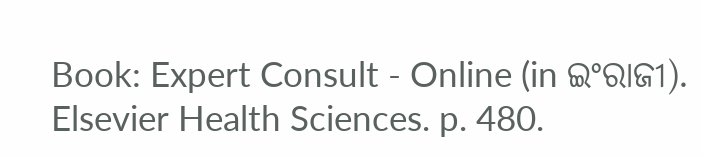Book: Expert Consult - Online (in ଇଂରାଜୀ). Elsevier Health Sciences. p. 480.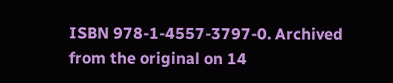ISBN 978-1-4557-3797-0. Archived from the original on 14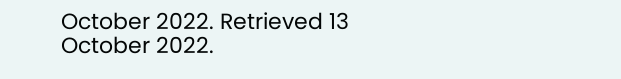October 2022. Retrieved 13 October 2022.